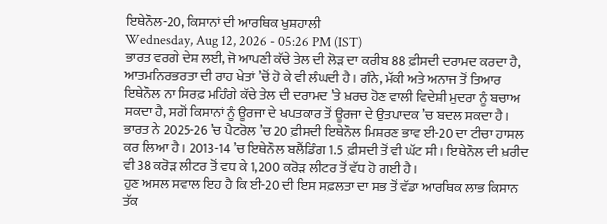ਇਥੇਨੌਲ-20, ਕਿਸਾਨਾਂ ਦੀ ਆਰਥਿਕ ਖੁਸ਼ਹਾਲੀ
Wednesday, Aug 12, 2026 - 05:26 PM (IST)
ਭਾਰਤ ਵਰਗੇ ਦੇਸ਼ ਲਈ, ਜੋ ਆਪਣੀ ਕੱਚੇ ਤੇਲ ਦੀ ਲੋੜ ਦਾ ਕਰੀਬ 88 ਫ਼ੀਸਦੀ ਦਰਾਮਦ ਕਰਦਾ ਹੈ, ਆਤਮਨਿਰਭਰਤਾ ਦੀ ਰਾਹ ਖੇਤਾਂ ’ਚੋਂ ਹੋ ਕੇ ਵੀ ਲੰਘਦੀ ਹੈ। ਗੰਨੇ, ਮੱਕੀ ਅਤੇ ਅਨਾਜ ਤੋਂ ਤਿਆਰ ਇਥੇਨੌਲ ਨਾ ਸਿਰਫ਼ ਮਹਿੰਗੇ ਕੱਚੇ ਤੇਲ ਦੀ ਦਰਾਮਦ ’ਤੇ ਖ਼ਰਚ ਹੋਣ ਵਾਲੀ ਵਿਦੇਸ਼ੀ ਮੁਦਰਾ ਨੂੰ ਬਚਾਅ ਸਕਦਾ ਹੈ, ਸਗੋਂ ਕਿਸਾਨਾਂ ਨੂੰ ਊਰਜਾ ਦੇ ਖਪਤਕਾਰ ਤੋਂ ਊਰਜਾ ਦੇ ਉਤਪਾਦਕ ’ਚ ਬਦਲ ਸਕਦਾ ਹੈ। ਭਾਰਤ ਨੇ 2025-26 ’ਚ ਪੈਟਰੋਲ ’ਚ 20 ਫ਼ੀਸਦੀ ਇਥੇਨੌਲ ਮਿਸ਼ਰਣ ਭਾਵ ਈ-20 ਦਾ ਟੀਚਾ ਹਾਸਲ ਕਰ ਲਿਆ ਹੈ। 2013-14 ’ਚ ਇਥੇਨੌਲ ਬਲੈਂਡਿੰਗ 1.5 ਫ਼ੀਸਦੀ ਤੋਂ ਵੀ ਘੱਟ ਸੀ। ਇਥੇਨੌਲ ਦੀ ਖ਼ਰੀਦ ਵੀ 38 ਕਰੋੜ ਲੀਟਰ ਤੋਂ ਵਧ ਕੇ 1,200 ਕਰੋੜ ਲੀਟਰ ਤੋਂ ਵੱਧ ਹੋ ਗਈ ਹੈ।
ਹੁਣ ਅਸਲ ਸਵਾਲ ਇਹ ਹੈ ਕਿ ਈ-20 ਦੀ ਇਸ ਸਫ਼ਲਤਾ ਦਾ ਸਭ ਤੋਂ ਵੱਡਾ ਆਰਥਿਕ ਲਾਭ ਕਿਸਾਨ ਤੱਕ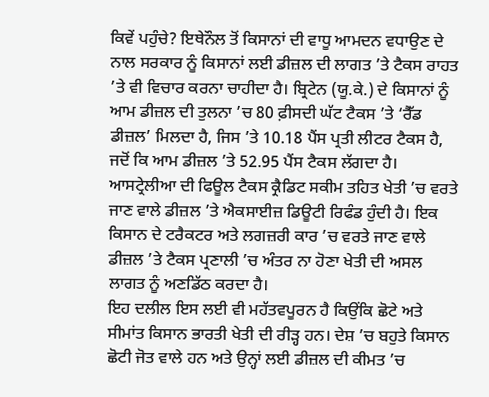ਕਿਵੇਂ ਪਹੁੰਚੇ? ਇਥੇਨੌਲ ਤੋਂ ਕਿਸਾਨਾਂ ਦੀ ਵਾਧੂ ਆਮਦਨ ਵਧਾਉਣ ਦੇ ਨਾਲ ਸਰਕਾਰ ਨੂੰ ਕਿਸਾਨਾਂ ਲਈ ਡੀਜ਼ਲ ਦੀ ਲਾਗਤ ’ਤੇ ਟੈਕਸ ਰਾਹਤ ’ਤੇ ਵੀ ਵਿਚਾਰ ਕਰਨਾ ਚਾਹੀਦਾ ਹੈ। ਬ੍ਰਿਟੇਨ (ਯੂ.ਕੇ.) ਦੇ ਕਿਸਾਨਾਂ ਨੂੰ ਆਮ ਡੀਜ਼ਲ ਦੀ ਤੁਲਨਾ ’ਚ 80 ਫ਼ੀਸਦੀ ਘੱਟ ਟੈਕਸ ’ਤੇ ‘ਰੈੱਡ ਡੀਜ਼ਲ’ ਮਿਲਦਾ ਹੈ, ਜਿਸ ’ਤੇ 10.18 ਪੈਂਸ ਪ੍ਰਤੀ ਲੀਟਰ ਟੈਕਸ ਹੈ, ਜਦੋਂ ਕਿ ਆਮ ਡੀਜ਼ਲ ’ਤੇ 52.95 ਪੈਂਸ ਟੈਕਸ ਲੱਗਦਾ ਹੈ।
ਆਸਟ੍ਰੇਲੀਆ ਦੀ ਫਿਊਲ ਟੈਕਸ ਕ੍ਰੈਡਿਟ ਸਕੀਮ ਤਹਿਤ ਖੇਤੀ ’ਚ ਵਰਤੇ ਜਾਣ ਵਾਲੇ ਡੀਜ਼ਲ ’ਤੇ ਐਕਸਾਈਜ਼ ਡਿਊਟੀ ਰਿਫੰਡ ਹੁੰਦੀ ਹੈ। ਇਕ ਕਿਸਾਨ ਦੇ ਟਰੈਕਟਰ ਅਤੇ ਲਗਜ਼ਰੀ ਕਾਰ ’ਚ ਵਰਤੇ ਜਾਣ ਵਾਲੇ ਡੀਜ਼ਲ ’ਤੇ ਟੈਕਸ ਪ੍ਰਣਾਲੀ ’ਚ ਅੰਤਰ ਨਾ ਹੋਣਾ ਖੇਤੀ ਦੀ ਅਸਲ ਲਾਗਤ ਨੂੰ ਅਣਡਿੱਠ ਕਰਦਾ ਹੈ।
ਇਹ ਦਲੀਲ ਇਸ ਲਈ ਵੀ ਮਹੱਤਵਪੂਰਨ ਹੈ ਕਿਉਂਕਿ ਛੋਟੇ ਅਤੇ ਸੀਮਾਂਤ ਕਿਸਾਨ ਭਾਰਤੀ ਖੇਤੀ ਦੀ ਰੀੜ੍ਹ ਹਨ। ਦੇਸ਼ ’ਚ ਬਹੁਤੇ ਕਿਸਾਨ ਛੋਟੀ ਜੋਤ ਵਾਲੇ ਹਨ ਅਤੇ ਉਨ੍ਹਾਂ ਲਈ ਡੀਜ਼ਲ ਦੀ ਕੀਮਤ ’ਚ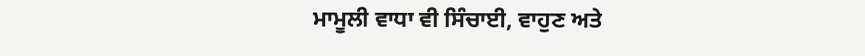ਮਾਮੂਲੀ ਵਾਧਾ ਵੀ ਸਿੰਚਾਈ, ਵਾਹੁਣ ਅਤੇ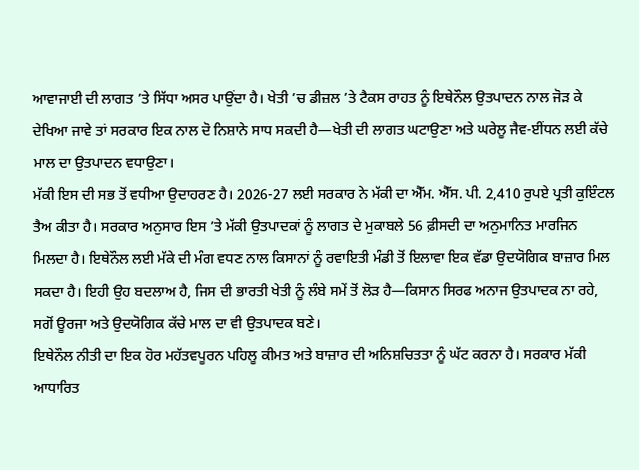ਆਵਾਜਾਈ ਦੀ ਲਾਗਤ ’ਤੇ ਸਿੱਧਾ ਅਸਰ ਪਾਉਂਦਾ ਹੈ। ਖੇਤੀ ’ਚ ਡੀਜ਼ਲ ’ਤੇ ਟੈਕਸ ਰਾਹਤ ਨੂੰ ਇਥੇਨੌਲ ਉਤਪਾਦਨ ਨਾਲ ਜੋੜ ਕੇ ਦੇਖਿਆ ਜਾਵੇ ਤਾਂ ਸਰਕਾਰ ਇਕ ਨਾਲ ਦੋ ਨਿਸ਼ਾਨੇ ਸਾਧ ਸਕਦੀ ਹੈ—ਖੇਤੀ ਦੀ ਲਾਗਤ ਘਟਾਉਣਾ ਅਤੇ ਘਰੇਲੂ ਜੈਵ-ਈਂਧਨ ਲਈ ਕੱਚੇ ਮਾਲ ਦਾ ਉਤਪਾਦਨ ਵਧਾਉਣਾ।
ਮੱਕੀ ਇਸ ਦੀ ਸਭ ਤੋਂ ਵਧੀਆ ਉਦਾਹਰਣ ਹੈ। 2026-27 ਲਈ ਸਰਕਾਰ ਨੇ ਮੱਕੀ ਦਾ ਐੱਮ. ਐੱਸ. ਪੀ. 2,410 ਰੁਪਏ ਪ੍ਰਤੀ ਕੁਇੰਟਲ ਤੈਅ ਕੀਤਾ ਹੈ। ਸਰਕਾਰ ਅਨੁਸਾਰ ਇਸ ’ਤੇ ਮੱਕੀ ਉਤਪਾਦਕਾਂ ਨੂੰ ਲਾਗਤ ਦੇ ਮੁਕਾਬਲੇ 56 ਫ਼ੀਸਦੀ ਦਾ ਅਨੁਮਾਨਿਤ ਮਾਰਜਿਨ ਮਿਲਦਾ ਹੈ। ਇਥੇਨੌਲ ਲਈ ਮੱਕੇ ਦੀ ਮੰਗ ਵਧਣ ਨਾਲ ਕਿਸਾਨਾਂ ਨੂੰ ਰਵਾਇਤੀ ਮੰਡੀ ਤੋਂ ਇਲਾਵਾ ਇਕ ਵੱਡਾ ਉਦਯੋਗਿਕ ਬਾਜ਼ਾਰ ਮਿਲ ਸਕਦਾ ਹੈ। ਇਹੀ ਉਹ ਬਦਲਾਅ ਹੈ, ਜਿਸ ਦੀ ਭਾਰਤੀ ਖੇਤੀ ਨੂੰ ਲੰਬੇ ਸਮੇਂ ਤੋਂ ਲੋੜ ਹੈ—ਕਿਸਾਨ ਸਿਰਫ ਅਨਾਜ ਉਤਪਾਦਕ ਨਾ ਰਹੇ, ਸਗੋਂ ਊਰਜਾ ਅਤੇ ਉਦਯੋਗਿਕ ਕੱਚੇ ਮਾਲ ਦਾ ਵੀ ਉਤਪਾਦਕ ਬਣੇ।
ਇਥੇਨੌਲ ਨੀਤੀ ਦਾ ਇਕ ਹੋਰ ਮਹੱਤਵਪੂਰਨ ਪਹਿਲੂ ਕੀਮਤ ਅਤੇ ਬਾਜ਼ਾਰ ਦੀ ਅਨਿਸ਼ਚਿਤਤਾ ਨੂੰ ਘੱਟ ਕਰਨਾ ਹੈ। ਸਰਕਾਰ ਮੱਕੀ ਆਧਾਰਿਤ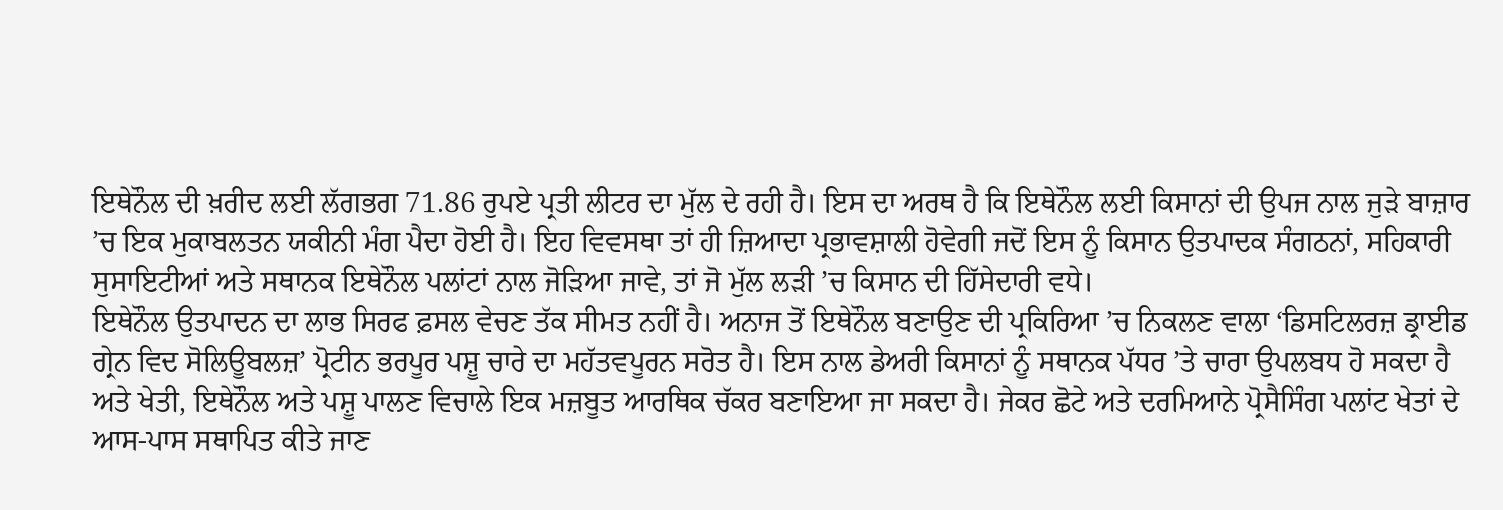ਇਥੇਨੌਲ ਦੀ ਖ਼ਰੀਦ ਲਈ ਲੱਗਭਗ 71.86 ਰੁਪਏ ਪ੍ਰਤੀ ਲੀਟਰ ਦਾ ਮੁੱਲ ਦੇ ਰਹੀ ਹੈ। ਇਸ ਦਾ ਅਰਥ ਹੈ ਕਿ ਇਥੇਨੌਲ ਲਈ ਕਿਸਾਨਾਂ ਦੀ ਉਪਜ ਨਾਲ ਜੁੜੇ ਬਾਜ਼ਾਰ ’ਚ ਇਕ ਮੁਕਾਬਲਤਨ ਯਕੀਨੀ ਮੰਗ ਪੈਦਾ ਹੋਈ ਹੈ। ਇਹ ਵਿਵਸਥਾ ਤਾਂ ਹੀ ਜ਼ਿਆਦਾ ਪ੍ਰਭਾਵਸ਼ਾਲੀ ਹੋਵੇਗੀ ਜਦੋਂ ਇਸ ਨੂੰ ਕਿਸਾਨ ਉਤਪਾਦਕ ਸੰਗਠਨਾਂ, ਸਹਿਕਾਰੀ ਸੁਸਾਇਟੀਆਂ ਅਤੇ ਸਥਾਨਕ ਇਥੇਨੌਲ ਪਲਾਂਟਾਂ ਨਾਲ ਜੋੜਿਆ ਜਾਵੇ, ਤਾਂ ਜੋ ਮੁੱਲ ਲੜੀ ’ਚ ਕਿਸਾਨ ਦੀ ਹਿੱਸੇਦਾਰੀ ਵਧੇ।
ਇਥੇਨੌਲ ਉਤਪਾਦਨ ਦਾ ਲਾਭ ਸਿਰਫ ਫ਼ਸਲ ਵੇਚਣ ਤੱਕ ਸੀਮਤ ਨਹੀਂ ਹੈ। ਅਨਾਜ ਤੋਂ ਇਥੇਨੌਲ ਬਣਾਉਣ ਦੀ ਪ੍ਰਕਿਰਿਆ ’ਚ ਨਿਕਲਣ ਵਾਲਾ ‘ਡਿਸਟਿਲਰਜ਼ ਡ੍ਰਾਈਡ ਗ੍ਰੇਨ ਵਿਦ ਸੋਲਿਊਬਲਜ਼’ ਪ੍ਰੋਟੀਨ ਭਰਪੂਰ ਪਸ਼ੂ ਚਾਰੇ ਦਾ ਮਹੱਤਵਪੂਰਨ ਸਰੋਤ ਹੈ। ਇਸ ਨਾਲ ਡੇਅਰੀ ਕਿਸਾਨਾਂ ਨੂੰ ਸਥਾਨਕ ਪੱਧਰ ’ਤੇ ਚਾਰਾ ਉਪਲਬਧ ਹੋ ਸਕਦਾ ਹੈ ਅਤੇ ਖੇਤੀ, ਇਥੇਨੌਲ ਅਤੇ ਪਸ਼ੂ ਪਾਲਣ ਵਿਚਾਲੇ ਇਕ ਮਜ਼ਬੂਤ ਆਰਥਿਕ ਚੱਕਰ ਬਣਾਇਆ ਜਾ ਸਕਦਾ ਹੈ। ਜੇਕਰ ਛੋਟੇ ਅਤੇ ਦਰਮਿਆਨੇ ਪ੍ਰੋਸੈਸਿੰਗ ਪਲਾਂਟ ਖੇਤਾਂ ਦੇ ਆਸ-ਪਾਸ ਸਥਾਪਿਤ ਕੀਤੇ ਜਾਣ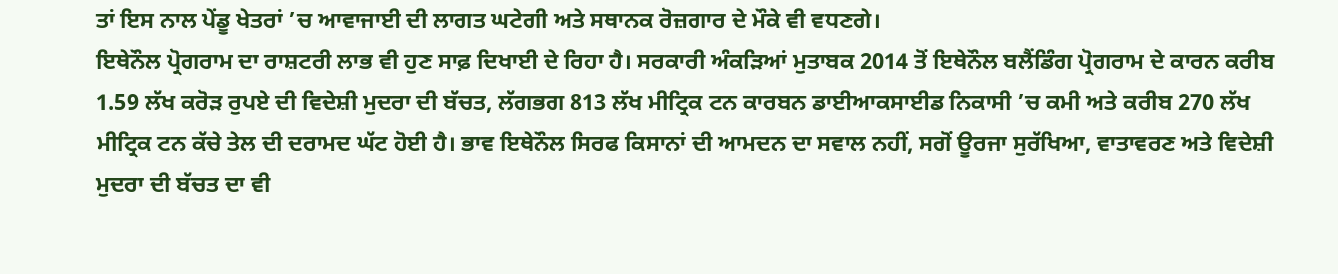ਤਾਂ ਇਸ ਨਾਲ ਪੇਂਡੂ ਖੇਤਰਾਂ ’ਚ ਆਵਾਜਾਈ ਦੀ ਲਾਗਤ ਘਟੇਗੀ ਅਤੇ ਸਥਾਨਕ ਰੋਜ਼ਗਾਰ ਦੇ ਮੌਕੇ ਵੀ ਵਧਣਗੇ।
ਇਥੇਨੌਲ ਪ੍ਰੋਗਰਾਮ ਦਾ ਰਾਸ਼ਟਰੀ ਲਾਭ ਵੀ ਹੁਣ ਸਾਫ਼ ਦਿਖਾਈ ਦੇ ਰਿਹਾ ਹੈ। ਸਰਕਾਰੀ ਅੰਕੜਿਆਂ ਮੁਤਾਬਕ 2014 ਤੋਂ ਇਥੇਨੌਲ ਬਲੈਂਡਿੰਗ ਪ੍ਰੋਗਰਾਮ ਦੇ ਕਾਰਨ ਕਰੀਬ 1.59 ਲੱਖ ਕਰੋੜ ਰੁਪਏ ਦੀ ਵਿਦੇਸ਼ੀ ਮੁਦਰਾ ਦੀ ਬੱਚਤ, ਲੱਗਭਗ 813 ਲੱਖ ਮੀਟ੍ਰਿਕ ਟਨ ਕਾਰਬਨ ਡਾਈਆਕਸਾਈਡ ਨਿਕਾਸੀ ’ਚ ਕਮੀ ਅਤੇ ਕਰੀਬ 270 ਲੱਖ ਮੀਟ੍ਰਿਕ ਟਨ ਕੱਚੇ ਤੇਲ ਦੀ ਦਰਾਮਦ ਘੱਟ ਹੋਈ ਹੈ। ਭਾਵ ਇਥੇਨੌਲ ਸਿਰਫ ਕਿਸਾਨਾਂ ਦੀ ਆਮਦਨ ਦਾ ਸਵਾਲ ਨਹੀਂ, ਸਗੋਂ ਊਰਜਾ ਸੁਰੱਖਿਆ, ਵਾਤਾਵਰਣ ਅਤੇ ਵਿਦੇਸ਼ੀ ਮੁਦਰਾ ਦੀ ਬੱਚਤ ਦਾ ਵੀ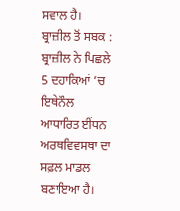ਸਵਾਲ ਹੈ।
ਬ੍ਰਾਜ਼ੀਲ ਤੋਂ ਸਬਕ : ਬ੍ਰਾਜ਼ੀਲ ਨੇ ਪਿਛਲੇ 5 ਦਹਾਕਿਆਂ ’ਚ ਇਥੇਨੌਲ ਆਧਾਰਿਤ ਈਂਧਨ ਅਰਥਵਿਵਸਥਾ ਦਾ ਸਫ਼ਲ ਮਾਡਲ ਬਣਾਇਆ ਹੈ।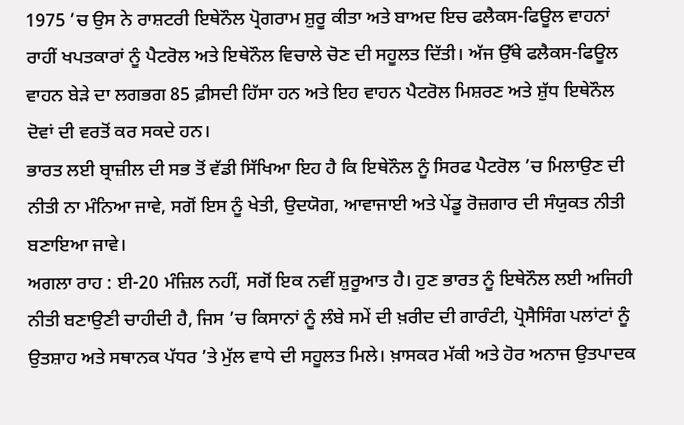1975 ’ਚ ਉਸ ਨੇ ਰਾਸ਼ਟਰੀ ਇਥੇਨੌਲ ਪ੍ਰੋਗਰਾਮ ਸ਼ੁਰੂ ਕੀਤਾ ਅਤੇ ਬਾਅਦ ਇਚ ਫਲੈਕਸ-ਫਿਊਲ ਵਾਹਨਾਂ ਰਾਹੀਂ ਖਪਤਕਾਰਾਂ ਨੂੰ ਪੈਟਰੋਲ ਅਤੇ ਇਥੇਨੌਲ ਵਿਚਾਲੇ ਚੋਣ ਦੀ ਸਹੂਲਤ ਦਿੱਤੀ। ਅੱਜ ਉੱਥੇ ਫਲੈਕਸ-ਫਿਊਲ ਵਾਹਨ ਬੇੜੇ ਦਾ ਲਗਭਗ 85 ਫ਼ੀਸਦੀ ਹਿੱਸਾ ਹਨ ਅਤੇ ਇਹ ਵਾਹਨ ਪੈਟਰੋਲ ਮਿਸ਼ਰਣ ਅਤੇ ਸ਼ੁੱਧ ਇਥੇਨੌਲ ਦੋਵਾਂ ਦੀ ਵਰਤੋਂ ਕਰ ਸਕਦੇ ਹਨ।
ਭਾਰਤ ਲਈ ਬ੍ਰਾਜ਼ੀਲ ਦੀ ਸਭ ਤੋਂ ਵੱਡੀ ਸਿੱਖਿਆ ਇਹ ਹੈ ਕਿ ਇਥੇਨੌਲ ਨੂੰ ਸਿਰਫ ਪੈਟਰੋਲ ’ਚ ਮਿਲਾਉਣ ਦੀ ਨੀਤੀ ਨਾ ਮੰਨਿਆ ਜਾਵੇ, ਸਗੋਂ ਇਸ ਨੂੰ ਖੇਤੀ, ਉਦਯੋਗ, ਆਵਾਜਾਈ ਅਤੇ ਪੇਂਡੂ ਰੋਜ਼ਗਾਰ ਦੀ ਸੰਯੁਕਤ ਨੀਤੀ ਬਣਾਇਆ ਜਾਵੇ।
ਅਗਲਾ ਰਾਹ : ਈ-20 ਮੰਜ਼ਿਲ ਨਹੀਂ, ਸਗੋਂ ਇਕ ਨਵੀਂ ਸ਼ੁਰੂਆਤ ਹੈ। ਹੁਣ ਭਾਰਤ ਨੂੰ ਇਥੇਨੌਲ ਲਈ ਅਜਿਹੀ ਨੀਤੀ ਬਣਾਉਣੀ ਚਾਹੀਦੀ ਹੈ, ਜਿਸ ’ਚ ਕਿਸਾਨਾਂ ਨੂੰ ਲੰਬੇ ਸਮੇਂ ਦੀ ਖ਼ਰੀਦ ਦੀ ਗਾਰੰਟੀ, ਪ੍ਰੋਸੈਸਿੰਗ ਪਲਾਂਟਾਂ ਨੂੰ ਉਤਸ਼ਾਹ ਅਤੇ ਸਥਾਨਕ ਪੱਧਰ ’ਤੇ ਮੁੱਲ ਵਾਧੇ ਦੀ ਸਹੂਲਤ ਮਿਲੇ। ਖ਼ਾਸਕਰ ਮੱਕੀ ਅਤੇ ਹੋਰ ਅਨਾਜ ਉਤਪਾਦਕ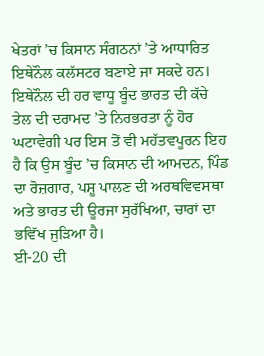ਖੇਤਰਾਂ ’ਚ ਕਿਸਾਨ ਸੰਗਠਨਾਂ ’ਤੇ ਆਧਾਰਿਤ ਇਥੇਨੌਲ ਕਲੱਸਟਰ ਬਣਾਏ ਜਾ ਸਕਦੇ ਹਨ।
ਇਥੇਨੌਲ ਦੀ ਹਰ ਵਾਧੂ ਬੂੰਦ ਭਾਰਤ ਦੀ ਕੱਚੇ ਤੇਲ ਦੀ ਦਰਾਮਦ ’ਤੇ ਨਿਰਭਰਤਾ ਨੂੰ ਹੋਰ ਘਟਾਵੇਗੀ ਪਰ ਇਸ ਤੋਂ ਵੀ ਮਹੱਤਵਪੂਰਨ ਇਹ ਹੈ ਕਿ ਉਸ ਬੂੰਦ ’ਚ ਕਿਸਾਨ ਦੀ ਆਮਦਨ, ਪਿੰਡ ਦਾ ਰੋਜ਼ਗਾਰ, ਪਸ਼ੂ ਪਾਲਣ ਦੀ ਅਰਥਵਿਵਸਥਾ ਅਤੇ ਭਾਰਤ ਦੀ ਊਰਜਾ ਸੁਰੱਖਿਆ, ਚਾਰਾਂ ਦਾ ਭਵਿੱਖ ਜੁੜਿਆ ਹੈ।
ਈ-20 ਦੀ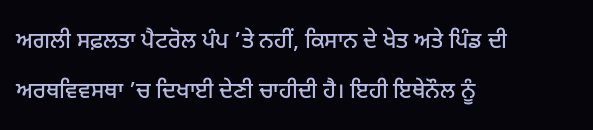ਅਗਲੀ ਸਫ਼ਲਤਾ ਪੈਟਰੋਲ ਪੰਪ ’ਤੇ ਨਹੀਂ, ਕਿਸਾਨ ਦੇ ਖੇਤ ਅਤੇ ਪਿੰਡ ਦੀ ਅਰਥਵਿਵਸਥਾ ’ਚ ਦਿਖਾਈ ਦੇਣੀ ਚਾਹੀਦੀ ਹੈ। ਇਹੀ ਇਥੇਨੌਲ ਨੂੰ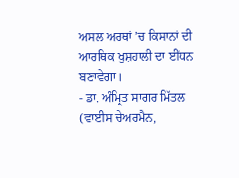ਅਸਲ ਅਰਥਾਂ ’ਚ ਕਿਸਾਨਾਂ ਦੀ ਆਰਥਿਕ ਖੁਸ਼ਹਾਲੀ ਦਾ ਈਂਧਨ ਬਣਾਵੇਗਾ।
- ਡਾ. ਅੰਮ੍ਰਿਤ ਸਾਗਰ ਮਿੱਤਲ
(ਵਾਈਸ ਚੇਅਰਮੈਨ,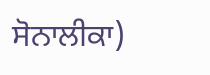ਸੋਨਾਲੀਕਾ)